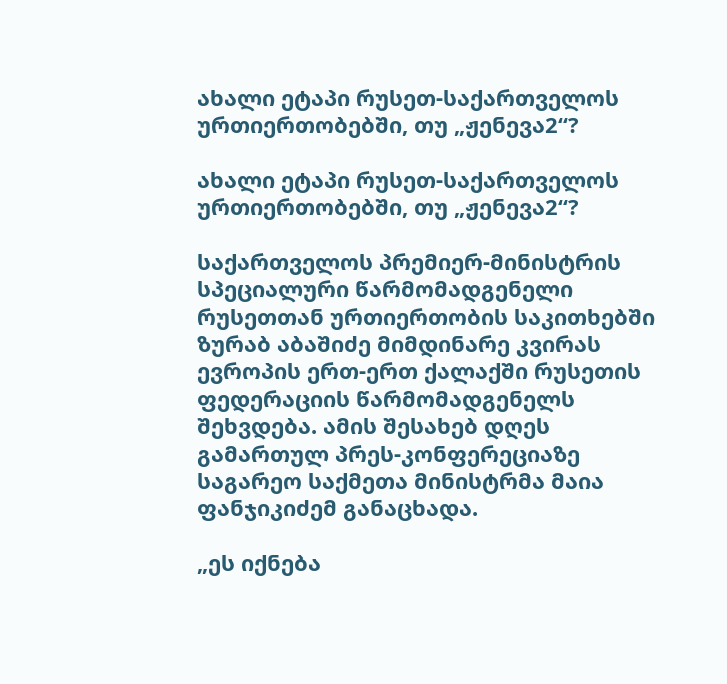ახალი ეტაპი რუსეთ-საქართველოს ურთიერთობებში, თუ „ჟენევა2“?

ახალი ეტაპი რუსეთ-საქართველოს ურთიერთობებში, თუ „ჟენევა2“?

საქართველოს პრემიერ-მინისტრის სპეციალური წარმომადგენელი რუსეთთან ურთიერთობის საკითხებში ზურაბ აბაშიძე მიმდინარე კვირას ევროპის ერთ-ერთ ქალაქში რუსეთის ფედერაციის წარმომადგენელს შეხვდება. ამის შესახებ დღეს გამართულ პრეს-კონფერეციაზე საგარეო საქმეთა მინისტრმა მაია ფანჯიკიძემ განაცხადა.

„ეს იქნება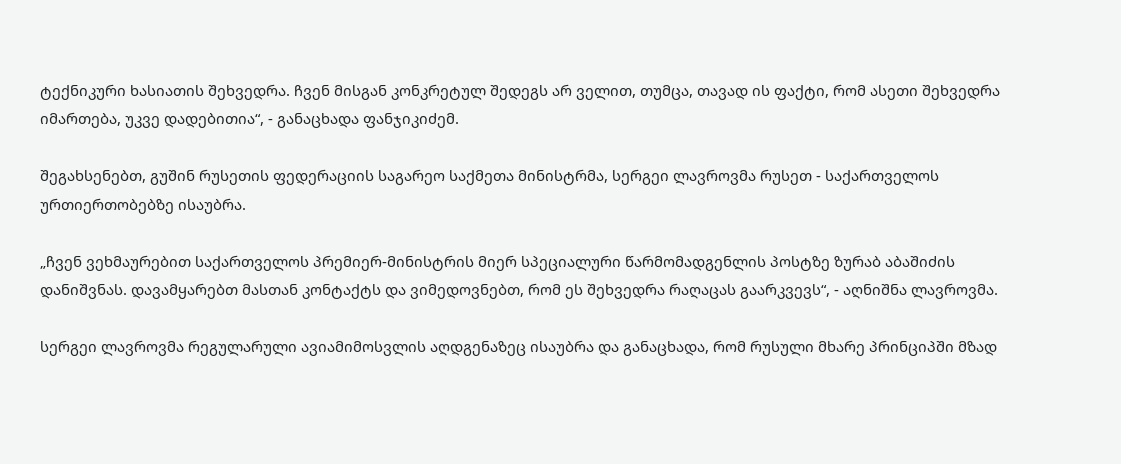ტექნიკური ხასიათის შეხვედრა. ჩვენ მისგან კონკრეტულ შედეგს არ ველით, თუმცა, თავად ის ფაქტი, რომ ასეთი შეხვედრა იმართება, უკვე დადებითია“, - განაცხადა ფანჯიკიძემ.

შეგახსენებთ, გუშინ რუსეთის ფედერაციის საგარეო საქმეთა მინისტრმა, სერგეი ლავროვმა რუსეთ - საქართველოს ურთიერთობებზე ისაუბრა.

„ჩვენ ვეხმაურებით საქართველოს პრემიერ-მინისტრის მიერ სპეციალური წარმომადგენლის პოსტზე ზურაბ აბაშიძის დანიშვნას. დავამყარებთ მასთან კონტაქტს და ვიმედოვნებთ, რომ ეს შეხვედრა რაღაცას გაარკვევს“, - აღნიშნა ლავროვმა.

სერგეი ლავროვმა რეგულარული ავიამიმოსვლის აღდგენაზეც ისაუბრა და განაცხადა, რომ რუსული მხარე პრინციპში მზად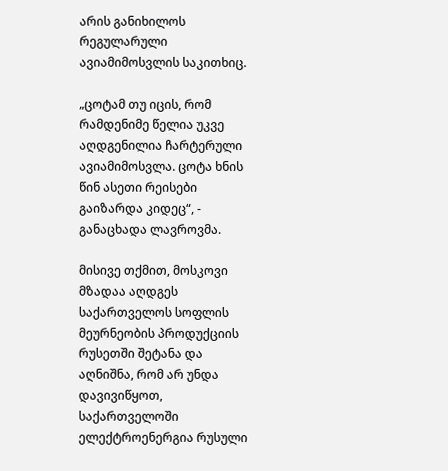არის განიხილოს რეგულარული ავიამიმოსვლის საკითხიც.

„ცოტამ თუ იცის, რომ რამდენიმე წელია უკვე აღდგენილია ჩარტერული ავიამიმოსვლა. ცოტა ხნის წინ ასეთი რეისები გაიზარდა კიდეც“, - განაცხადა ლავროვმა.

მისივე თქმით, მოსკოვი მზადაა აღდგეს საქართველოს სოფლის მეურნეობის პროდუქციის რუსეთში შეტანა და აღნიშნა, რომ არ უნდა დავივიწყოთ, საქართველოში ელექტროენერგია რუსული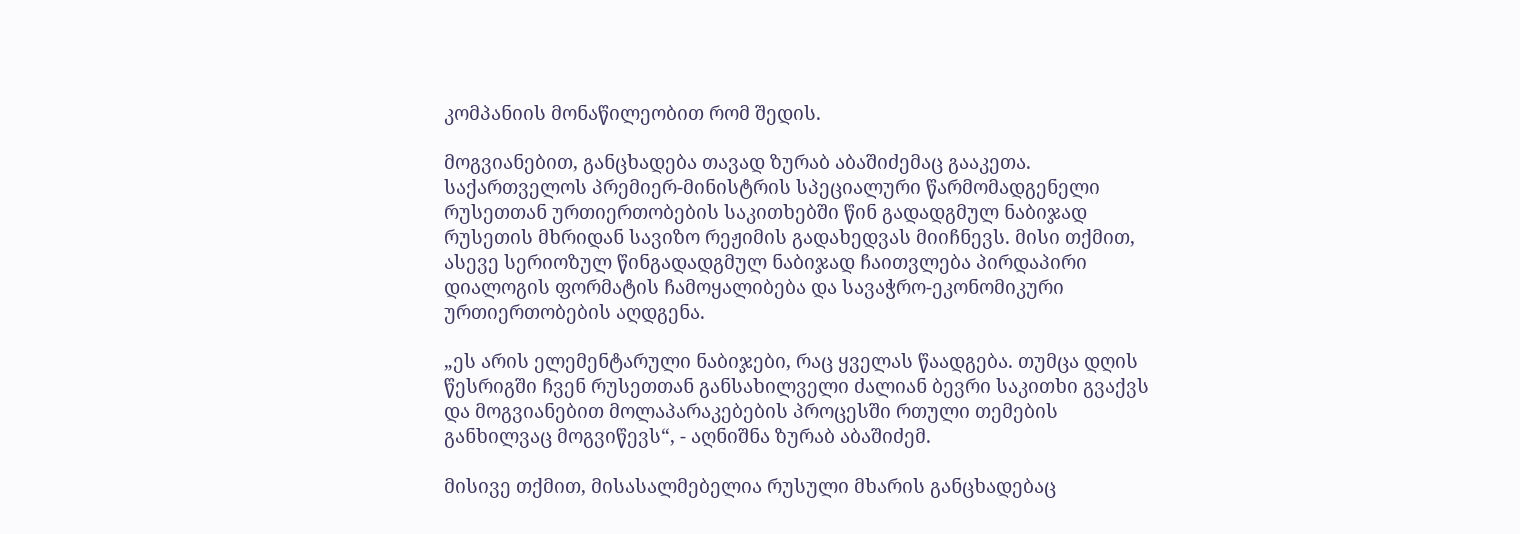კომპანიის მონაწილეობით რომ შედის.

მოგვიანებით, განცხადება თავად ზურაბ აბაშიძემაც გააკეთა. საქართველოს პრემიერ-მინისტრის სპეციალური წარმომადგენელი რუსეთთან ურთიერთობების საკითხებში წინ გადადგმულ ნაბიჯად რუსეთის მხრიდან სავიზო რეჟიმის გადახედვას მიიჩნევს. მისი თქმით, ასევე სერიოზულ წინგადადგმულ ნაბიჯად ჩაითვლება პირდაპირი დიალოგის ფორმატის ჩამოყალიბება და სავაჭრო-ეკონომიკური ურთიერთობების აღდგენა.

„ეს არის ელემენტარული ნაბიჯები, რაც ყველას წაადგება. თუმცა დღის წესრიგში ჩვენ რუსეთთან განსახილველი ძალიან ბევრი საკითხი გვაქვს და მოგვიანებით მოლაპარაკებების პროცესში რთული თემების განხილვაც მოგვიწევს“, - აღნიშნა ზურაბ აბაშიძემ.

მისივე თქმით, მისასალმებელია რუსული მხარის განცხადებაც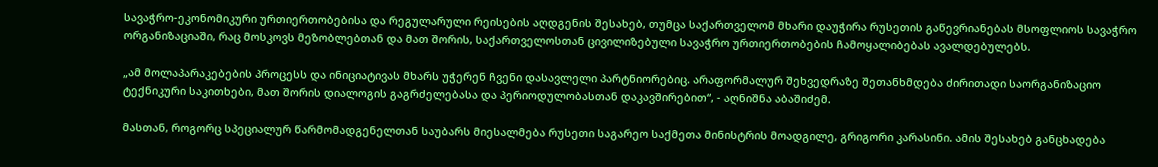სავაჭრო-ეკონომიკური ურთიერთობებისა და რეგულარული რეისების აღდგენის შესახებ, თუმცა საქართველომ მხარი დაუჭირა რუსეთის გაწევრიანებას მსოფლიოს სავაჭრო ორგანიზაციაში, რაც მოსკოვს მეზობლებთან და მათ შორის, საქართველოსთან ცივილიზებული სავაჭრო ურთიერთობების ჩამოყალიბებას ავალდებულებს.

„ამ მოლაპარაკებების პროცესს და ინიციატივას მხარს უჭერენ ჩვენი დასავლელი პარტნიორებიც. არაფორმალურ შეხვედრაზე შეთანხმდება ძირითადი საორგანიზაციო ტექნიკური საკითხები, მათ შორის დიალოგის გაგრძელებასა და პერიოდულობასთან დაკავშირებით“, - აღნიშნა აბაშიძემ.

მასთან, როგორც სპეციალურ წარმომადგენელთან საუბარს მიესალმება რუსეთი საგარეო საქმეთა მინისტრის მოადგილე, გრიგორი კარასინი. ამის შესახებ განცხადება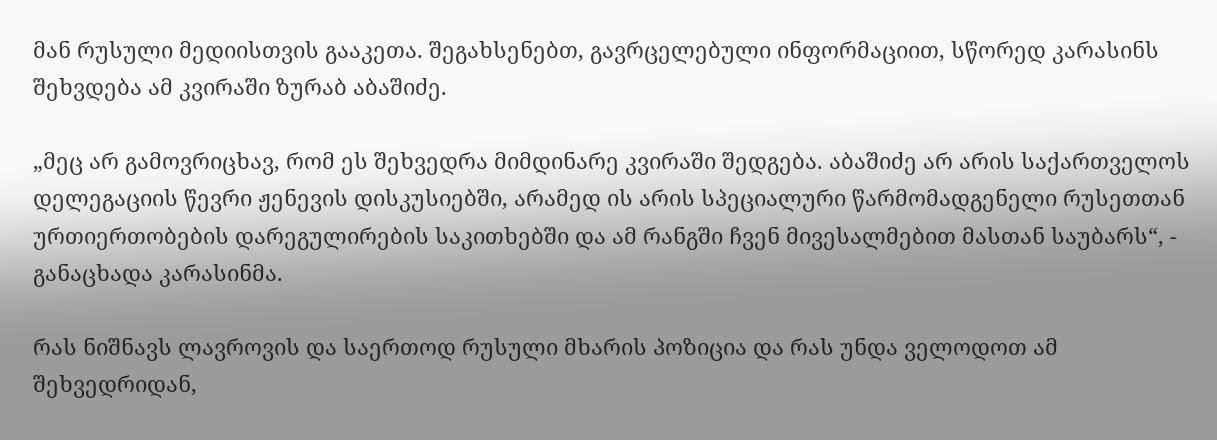მან რუსული მედიისთვის გააკეთა. შეგახსენებთ, გავრცელებული ინფორმაციით, სწორედ კარასინს შეხვდება ამ კვირაში ზურაბ აბაშიძე.

„მეც არ გამოვრიცხავ, რომ ეს შეხვედრა მიმდინარე კვირაში შედგება. აბაშიძე არ არის საქართველოს დელეგაციის წევრი ჟენევის დისკუსიებში, არამედ ის არის სპეციალური წარმომადგენელი რუსეთთან ურთიერთობების დარეგულირების საკითხებში და ამ რანგში ჩვენ მივესალმებით მასთან საუბარს“, - განაცხადა კარასინმა.

რას ნიშნავს ლავროვის და საერთოდ რუსული მხარის პოზიცია და რას უნდა ველოდოთ ამ შეხვედრიდან,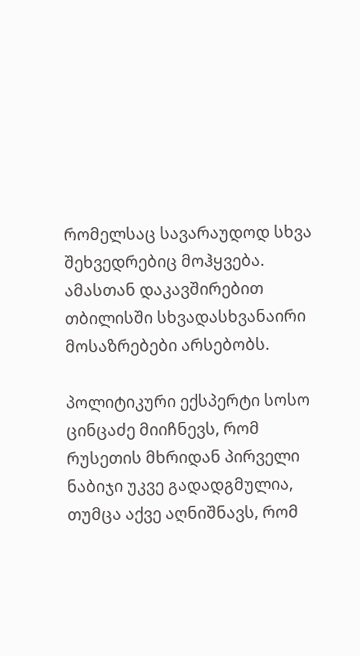რომელსაც სავარაუდოდ სხვა შეხვედრებიც მოჰყვება. ამასთან დაკავშირებით თბილისში სხვადასხვანაირი მოსაზრებები არსებობს.

პოლიტიკური ექსპერტი სოსო ცინცაძე მიიჩნევს, რომ რუსეთის მხრიდან პირველი ნაბიჯი უკვე გადადგმულია, თუმცა აქვე აღნიშნავს, რომ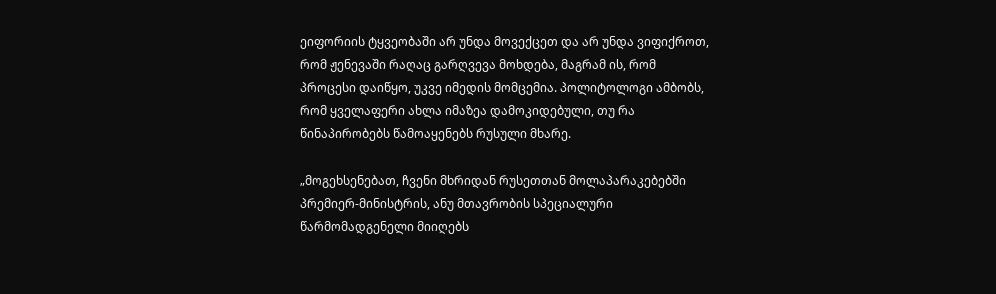ეიფორიის ტყვეობაში არ უნდა მოვექცეთ და არ უნდა ვიფიქროთ, რომ ჟენევაში რაღაც გარღვევა მოხდება, მაგრამ ის, რომ პროცესი დაიწყო, უკვე იმედის მომცემია. პოლიტოლოგი ამბობს, რომ ყველაფერი ახლა იმაზეა დამოკიდებული, თუ რა წინაპირობებს წამოაყენებს რუსული მხარე.

„მოგეხსენებათ, ჩვენი მხრიდან რუსეთთან მოლაპარაკებებში პრემიერ-მინისტრის, ანუ მთავრობის სპეციალური წარმომადგენელი მიიღებს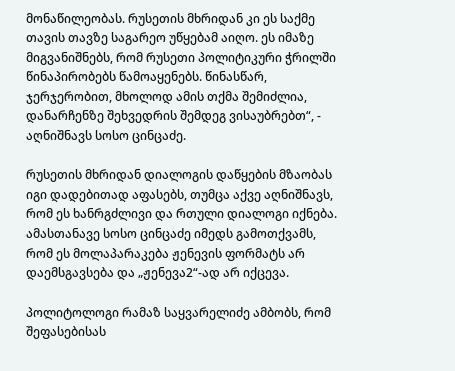მონაწილეობას. რუსეთის მხრიდან კი ეს საქმე თავის თავზე საგარეო უწყებამ აიღო. ეს იმაზე მიგვანიშნებს, რომ რუსეთი პოლიტიკური ჭრილში წინაპირობებს წამოაყენებს. წინასწარ, ჯერჯერობით, მხოლოდ ამის თქმა შემიძლია, დანარჩენზე შეხვედრის შემდეგ ვისაუბრებთ“, - აღნიშნავს სოსო ცინცაძე.

რუსეთის მხრიდან დიალოგის დაწყების მზაობას იგი დადებითად აფასებს, თუმცა აქვე აღნიშნავს, რომ ეს ხანრგძლივი და რთული დიალოგი იქნება. ამასთანავე სოსო ცინცაძე იმედს გამოთქვამს, რომ ეს მოლაპარაკება ჟენევის ფორმატს არ დაემსგავსება და „ჟენევა2“-ად არ იქცევა.

პოლიტოლოგი რამაზ საყვარელიძე ამბობს, რომ შეფასებისას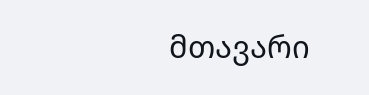მთავარი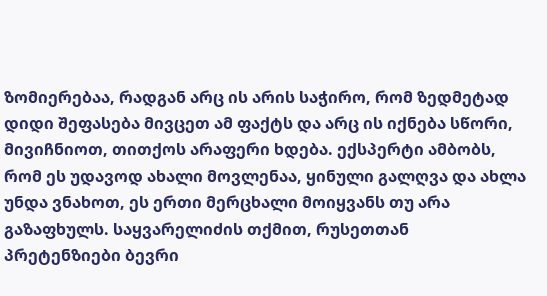ზომიერებაა, რადგან არც ის არის საჭირო, რომ ზედმეტად დიდი შეფასება მივცეთ ამ ფაქტს და არც ის იქნება სწორი, მივიჩნიოთ, თითქოს არაფერი ხდება. ექსპერტი ამბობს, რომ ეს უდავოდ ახალი მოვლენაა, ყინული გალღვა და ახლა უნდა ვნახოთ, ეს ერთი მერცხალი მოიყვანს თუ არა გაზაფხულს. საყვარელიძის თქმით, რუსეთთან პრეტენზიები ბევრი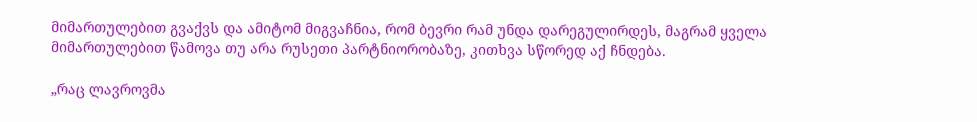მიმართულებით გვაქვს და ამიტომ მიგვაჩნია, რომ ბევრი რამ უნდა დარეგულირდეს, მაგრამ ყველა მიმართულებით წამოვა თუ არა რუსეთი პარტნიორობაზე, კითხვა სწორედ აქ ჩნდება.

„რაც ლავროვმა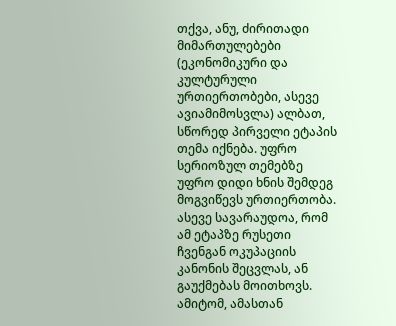თქვა, ანუ, ძირითადი მიმართულებები (ეკონომიკური და კულტურული ურთიერთობები, ასევე ავიამიმოსვლა) ალბათ, სწორედ პირველი ეტაპის თემა იქნება. უფრო სერიოზულ თემებზე უფრო დიდი ხნის შემდეგ მოგვიწევს ურთიერთობა. ასევე სავარაუდოა, რომ ამ ეტაპზე რუსეთი ჩვენგან ოკუპაციის კანონის შეცვლას, ან გაუქმებას მოითხოვს. ამიტომ, ამასთან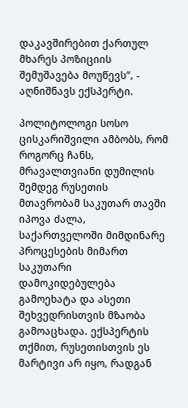დაკავშირებით ქართულ მხარეს პოზიციის შემუშავება მოუწევს“, - აღნიშნავს ექსპერტი.

პოლიტოლოგი სოსო ცისკარიშვილი ამბობს, რომ როგორც ჩანს, მრავალთვიანი დუმილის შემდეგ რუსეთის მთავრობამ საკუთარ თავში იპოვა ძალა, საქართველოში მიმდინარე პროცესების მიმართ საკუთარი დამოკიდებულება გამოეხატა და ასეთი შეხვედრისთვის მზაობა გამოაცხადა. ექსპერტის თქმით, რუსეთისთვის ეს მარტივი არ იყო, რადგან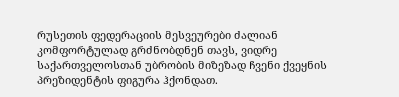რუსეთის ფედერაციის მესვეურები ძალიან კომფორტულად გრძნობდნენ თავს, ვიდრე საქართველოსთან უბრობის მიზეზად ჩვენი ქვეყნის პრეზიდენტის ფიგურა ჰქონდათ.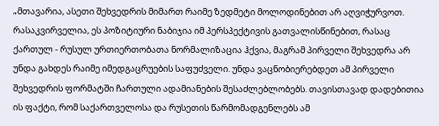„მთავარია, ასეთი შეხვედრის მიმართ რაიმე ზედმეტი მოლოდინებით არ აღვიჭურვოთ. რასაკვირველია, ეს პოზიტიური ნაბიჯია იმ პერსპექტივის გათვალისწინებით, რასაც ქართულ - რუსულ ურთიერთობათა ნორმალიზაცია ჰქვია, მაგრამ პირველი შეხვედრა არ უნდა გახდეს რაიმე იმედგაცრუების საფუძველი. უნდა ვაცნობიერებდეთ ამ პირველი შეხვედრის ფორმატში ჩართული ადამიანების შესაძლებლობებს. თავისთავად დადებითია ის ფაქტი, რომ საქართველოსა და რუსეთის წარმომადგენლებს ამ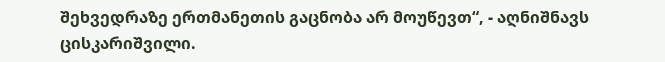შეხვედრაზე ერთმანეთის გაცნობა არ მოუწევთ“, - აღნიშნავს ცისკარიშვილი.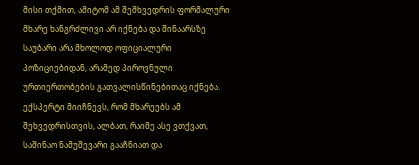მისი თქმით, ამიტომ ამ შემხვედრის ფორმალური მხარე ხანგრძლივი არ იქნება და შინაარსზე საუბარი არა მხოლოდ ოფიციალური პოზიციებიდან, არამედ პიროვნული ურთიერთობების გათვალისწინებითაც იქნება. ექსპერტი მიიჩნევს, რომ მხარეებს ამ შეხვედრისთვის, ალბათ, რაიმე ასე ვთქვათ, საშინაო ნამუშევარი გააჩნიათ და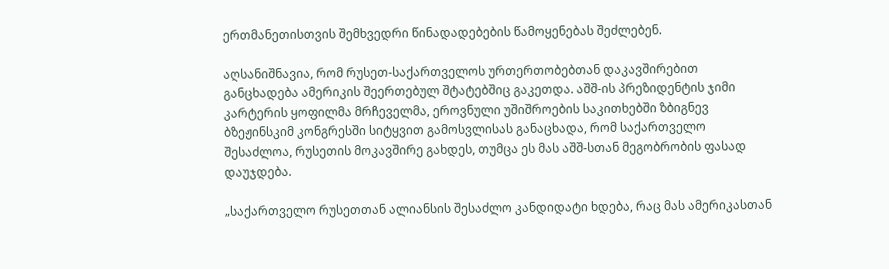ერთმანეთისთვის შემხვედრი წინადადებების წამოყენებას შეძლებენ.

აღსანიშნავია, რომ რუსეთ-საქართველოს ურთერთობებთან დაკავშირებით განცხადება ამერიკის შეერთებულ შტატებშიც გაკეთდა. აშშ-ის პრეზიდენტის ჯიმი კარტერის ყოფილმა მრჩეველმა, ეროვნული უშიშროების საკითხებში ზბიგნევ ბზეჟინსკიმ კონგრესში სიტყვით გამოსვლისას განაცხადა, რომ საქართველო შესაძლოა, რუსეთის მოკავშირე გახდეს, თუმცა ეს მას აშშ-სთან მეგობრობის ფასად დაუჯდება.

„საქართველო რუსეთთან ალიანსის შესაძლო კანდიდატი ხდება, რაც მას ამერიკასთან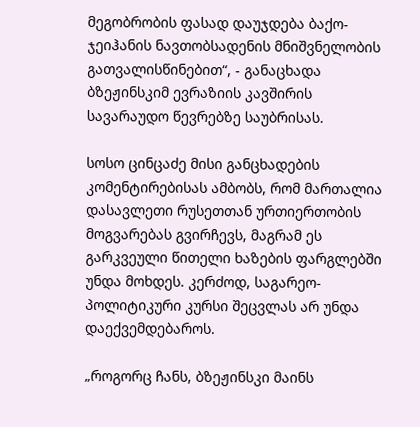მეგობრობის ფასად დაუჯდება ბაქო-ჯეიჰანის ნავთობსადენის მნიშვნელობის გათვალისწინებით“, - განაცხადა ბზეჟინსკიმ ევრაზიის კავშირის სავარაუდო წევრებზე საუბრისას.

სოსო ცინცაძე მისი განცხადების კომენტირებისას ამბობს, რომ მართალია დასავლეთი რუსეთთან ურთიერთობის მოგვარებას გვირჩევს, მაგრამ ეს გარკვეული წითელი ხაზების ფარგლებში უნდა მოხდეს. კერძოდ, საგარეო-პოლიტიკური კურსი შეცვლას არ უნდა დაექვემდებაროს.

„როგორც ჩანს, ბზეჟინსკი მაინს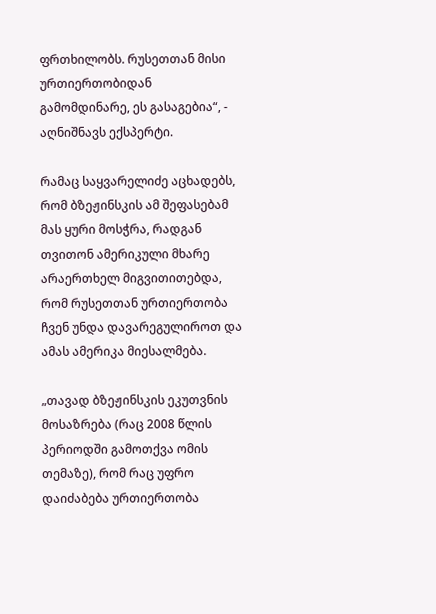ფრთხილობს. რუსეთთან მისი ურთიერთობიდან გამომდინარე, ეს გასაგებია“, - აღნიშნავს ექსპერტი.

რამაც საყვარელიძე აცხადებს, რომ ბზეჟინსკის ამ შეფასებამ მას ყური მოსჭრა, რადგან თვითონ ამერიკული მხარე არაერთხელ მიგვითითებდა, რომ რუსეთთან ურთიერთობა ჩვენ უნდა დავარეგულიროთ და ამას ამერიკა მიესალმება.

„თავად ბზეჟინსკის ეკუთვნის მოსაზრება (რაც 2008 წლის პერიოდში გამოთქვა ომის თემაზე), რომ რაც უფრო დაიძაბება ურთიერთობა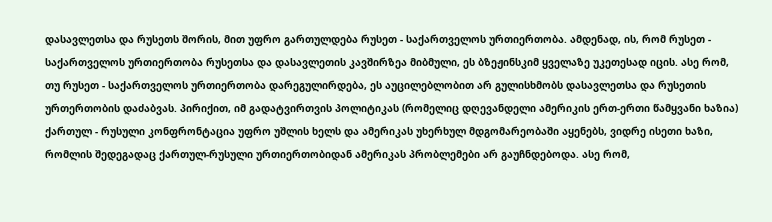დასავლეთსა და რუსეთს შორის, მით უფრო გართულდება რუსეთ - საქართველოს ურთიერთობა. ამდენად, ის, რომ რუსეთ - საქართველოს ურთიერთობა რუსეთსა და დასავლეთის კავშირზეა მიბმული, ეს ბზეჟინსკიმ ყველაზე უკეთესად იცის. ასე რომ, თუ რუსეთ - საქართველოს ურთიერთობა დარეგულირდება, ეს აუცილებლობით არ გულისხმობს დასავლეთსა და რუსეთის ურთერთობის დაძაბვას. პირიქით, იმ გადატვირთვის პოლიტიკას (რომელიც დღევანდელი ამერიკის ერთ-ერთი წამყვანი ხაზია) ქართულ - რუსული კონფრონტაცია უფრო უშლის ხელს და ამერიკას უხერხულ მდგომარეობაში აყენებს, ვიდრე ისეთი ხაზი, რომლის შედეგადაც ქართულ-რუსული ურთიერთობიდან ამერიკას პრობლემები არ გაუჩნდებოდა. ასე რომ,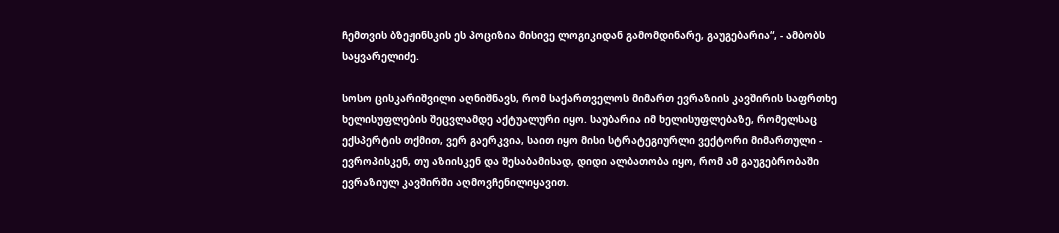ჩემთვის ბზეჟინსკის ეს პოციზია მისივე ლოგიკიდან გამომდინარე, გაუგებარია“, - ამბობს საყვარელიძე.

სოსო ცისკარიშვილი აღნიშნავს, რომ საქართველოს მიმართ ევრაზიის კავშირის საფრთხე ხელისუფლების შეცვლამდე აქტუალური იყო. საუბარია იმ ხელისუფლებაზე, რომელსაც ექსპერტის თქმით, ვერ გაერკვია, საით იყო მისი სტრატეგიურლი ვექტორი მიმართული - ევროპისკენ, თუ აზიისკენ და შესაბამისად, დიდი ალბათობა იყო, რომ ამ გაუგებრობაში ევრაზიულ კავშირში აღმოვჩენილიყავით.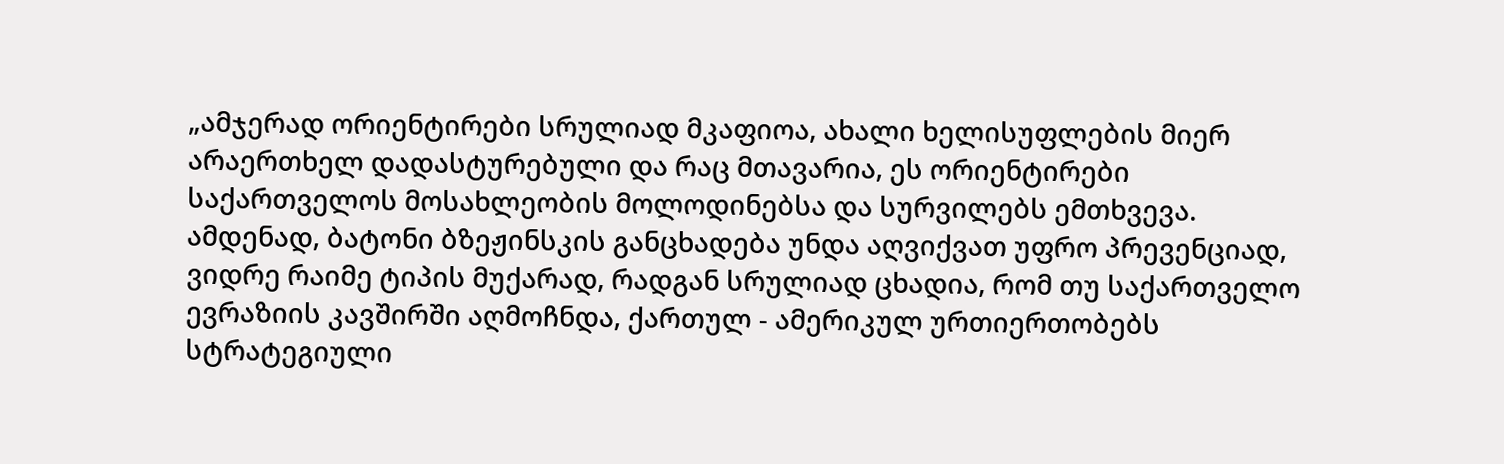„ამჯერად ორიენტირები სრულიად მკაფიოა, ახალი ხელისუფლების მიერ არაერთხელ დადასტურებული და რაც მთავარია, ეს ორიენტირები საქართველოს მოსახლეობის მოლოდინებსა და სურვილებს ემთხვევა. ამდენად, ბატონი ბზეჟინსკის განცხადება უნდა აღვიქვათ უფრო პრევენციად, ვიდრე რაიმე ტიპის მუქარად, რადგან სრულიად ცხადია, რომ თუ საქართველო ევრაზიის კავშირში აღმოჩნდა, ქართულ - ამერიკულ ურთიერთობებს სტრატეგიული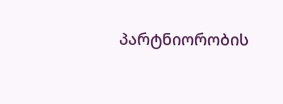პარტნიორობის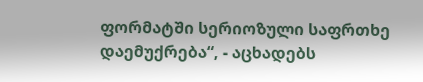ფორმატში სერიოზული საფრთხე დაემუქრება“, - აცხადებს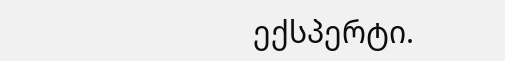ექსპერტი.